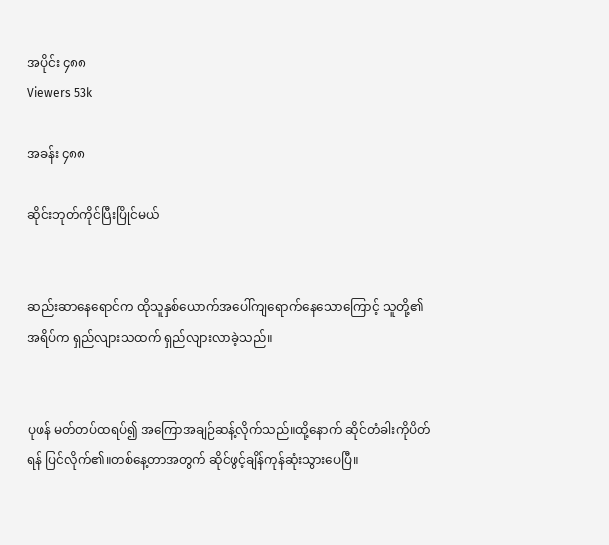အပိုင်း ၄၈၈
Viewers 53k

အခန်း ၄၈၈

ဆိုင်းဘုတ်ကိုင်ပြီးပြိုင်မယ်


ဆည်းဆာနေရောင်က ထိုသူနှစ်ယောက်အပေါ်ကျရောက်နေသောကြောင့် သူတို့၏ အရိပ်က ရှည်လျားသထက် ရှည်လျားလာခဲ့သည်။


ပုဖန် မတ်တပ်ထရပ်၍ အကြောအချဉ်ဆန့်လိုက်သည်။ထို့နောက် ဆိုင်တံခါးကိုပိတ်ရန် ပြင်လိုက်၏။တစ်နေ့တာအတွက် ဆိုင်ဖွင့်ချိန်ကုန်ဆုံးသွားပေပြီ။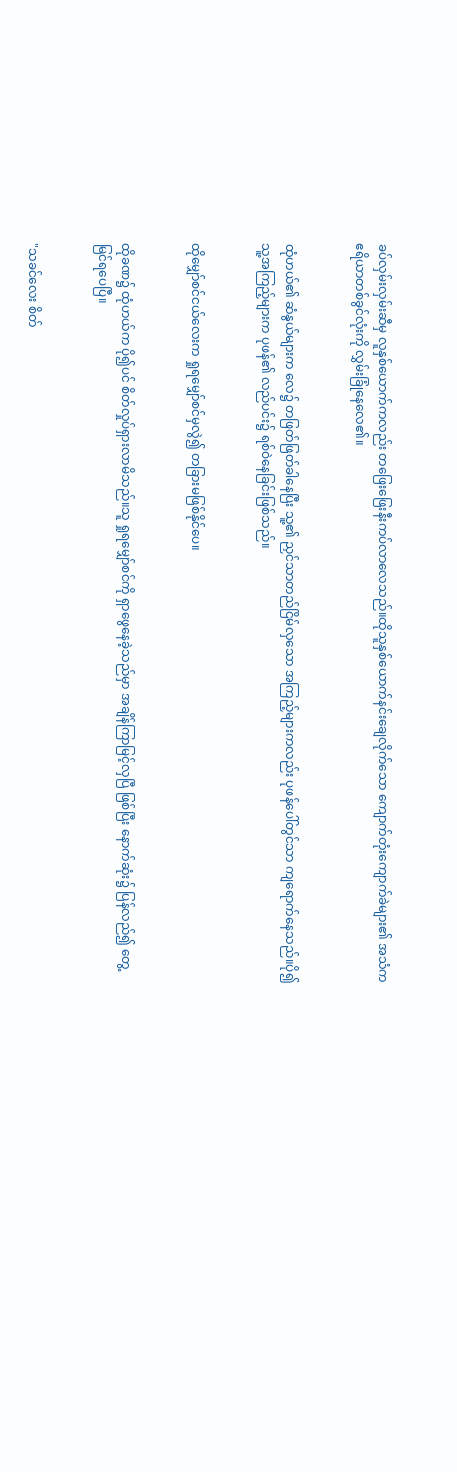ခပ်လှမ်းလှမ်းဆီမှ လူနှစ်ယောက်ကလည်း တဖြေးဖြေးနီးကပ်လာလေသည်။ထိုသူနှစ်ယောက်နင်းချေလိုက်သော ကျောက်တုံးကျောက်ခဲများ၏ အသံက ဧရိယာတစ်ခွင်လုံးကို လွှမ်းခြုံနေလေ၏။


ထုံဟယ်၏ ဆံနွယ်များက လေ၌ တဖြတ်ဖြတ်ခါနေပြီး သူ့၏ ညှင်သာတည်ငြိမ်လှသော အကြည့်များကလည်း ပုဖန်ပေါ်တွင်သာ ကျရောက်နေသည်။ပို၍ သူ့အကြည့်များက ပုဖန်၏ လည်ပင်း၌ ရစ်ဝဲနေခြင်းဖြစ်သည်။


ထိုမျှော်စင်ငယ်လေးက ရှုရမျှော်စင်မှလွဲ၍ တခြားမဖြစ်နိုင်ပေ။


ထိုခဏ၌ ထုံဟယ်က ပို၍ပင် စိတ်လှုပ်ရှားလာမိသည်။သူ ရှုရမျှော်စင်ကို ရှာဖွေနေခဲ့သည်မှာ အချိန်ကြာမြင့်လှပြီ ဖြစ်ပြီး နောက်ဆုံး၌ ပြန်လည်၍ တွေ့မြင်ရပေပြီ။


"သခင်လေး စိတ်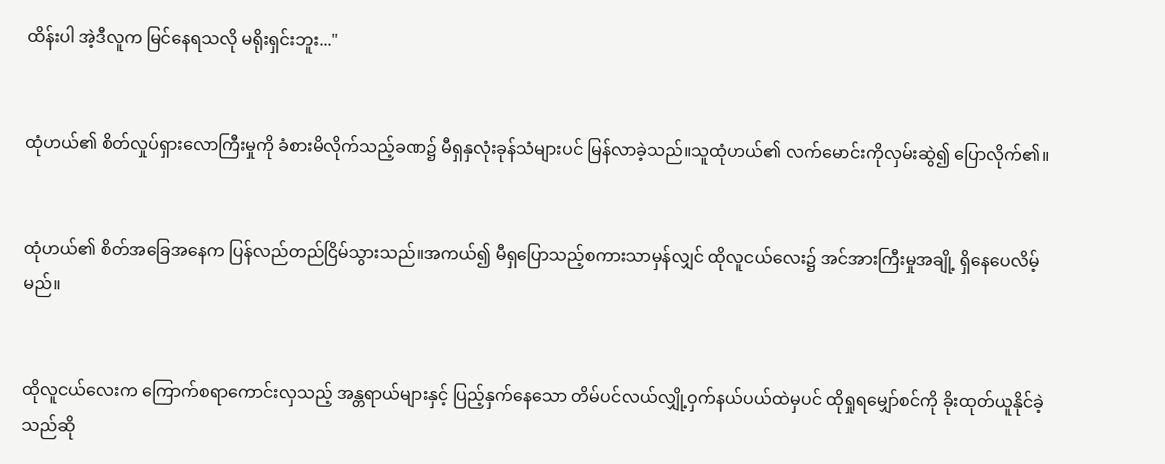ထိန်းပါ အဲ့ဒီလူက မြင်နေရသလို မရိုးရှင်းဘူး..."


ထုံဟယ်၏ စိတ်လှုပ်ရှားလောကြီးမှုကို ခံစားမိလိုက်သည့်ခဏ၌ မီရှနှလုံးခုန်သံများပင် မြန်လာခဲ့သည်။သူထုံဟယ်၏ လက်မောင်းကိုလှမ်းဆွဲ၍ ပြောလိုက်၏။


ထုံဟယ်၏ စိတ်အခြေအနေက ပြန်လည်တည်ငြိမ်သွားသည်။အကယ်၍ မီရှပြောသည့်စကားသာမှန်လျှင် ထိုလူငယ်လေး၌ အင်အားကြီးမှုအချို့ ရှိနေပေလိမ့်မည်။


ထိုလူငယ်လေးက ကြောက်စရာကောင်းလှသည့် အန္တရာယ်များနှင့် ပြည့်နှက်နေသော တိမ်ပင်လယ်လျှို့ဝှက်နယ်ပယ်ထဲမှပင် ထိုရှုရမျှော်စင်ကို ခိုးထုတ်ယူနိုင်ခဲ့သည်ဆို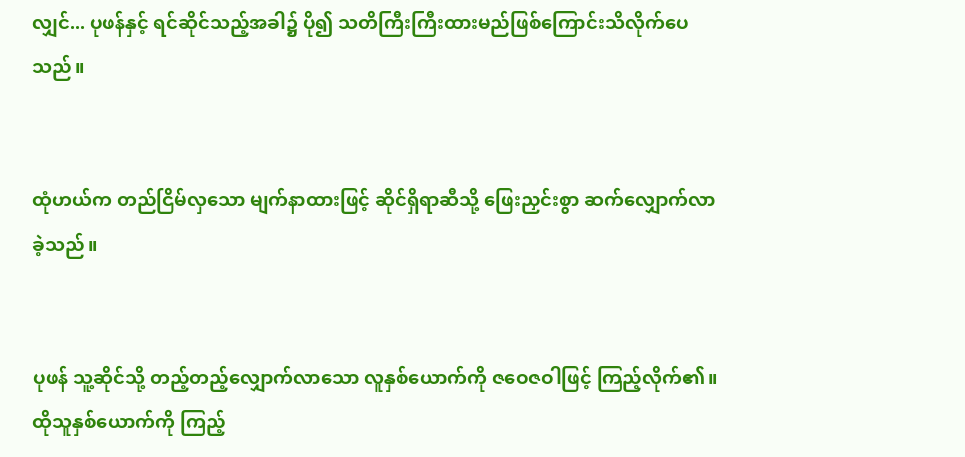လျှင်... ပုဖန်နှင့် ရင်ဆိုင်သည့်အခါ၌ ပို၍ သတိကြီးကြီးထားမည်ဖြစ်ကြောင်းသိလိုက်ပေသည်။


ထုံဟယ်က တည်ငြိမ်လှသော မျက်နာထားဖြင့် ဆိုင်ရှိရာဆီသို့ ဖြေးညှင်းစွာ ဆက်လျှောက်လာခဲ့သည်။


ပုဖန် သူ့ဆိုင်သို့ တည့်တည့်လျှောက်လာသော လူနှစ်ယောက်ကို ဇဝေဇဝါဖြင့် ကြည့်လိုက်၏။ထိုသူနှစ်ယောက်ကို ကြည့်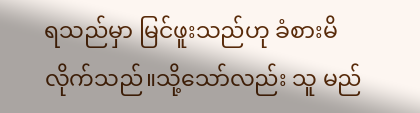ရသည်မှာ မြင်ဖူးသည်ဟု ခံစားမိလိုက်သည်။သို့သော်လည်း သူ မည်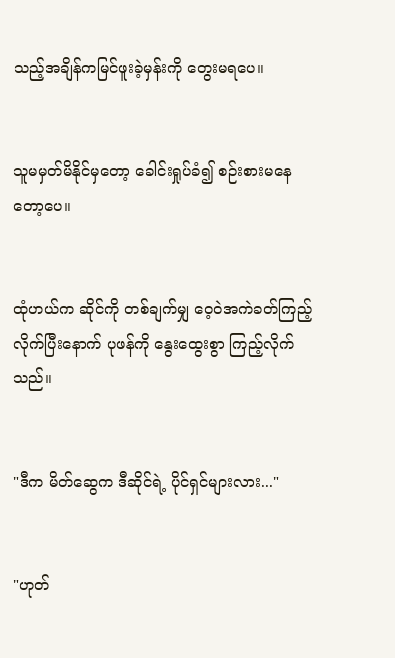သည့်အချိန်ကမြင်ဖူးခဲ့မှန်းကို တွေးမရပေ။


သူမမှတ်မိနိုင်မှတော့ ခေါင်းရှုပ်ခံ၍ စဉ်းစားမနေတော့ပေ။


ထုံဟယ်က ဆိုင်ကို တစ်ချက်မျှ ဝေ့ဝဲအကဲခတ်ကြည့်လိုက်ပြီးနောက် ပုဖန်ကို နွေးထွေးစွာ ကြည့်လိုက်သည်။


"ဒီက မိတ်ဆွေက ဒီဆိုင်ရဲ့ ပိုင်ရှင်များလား..."


"ဟုတ်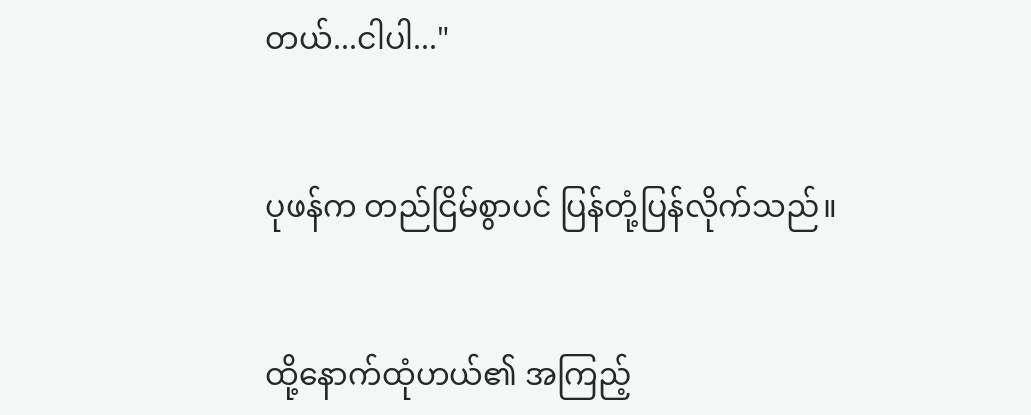တယ်...ငါပါ..."


ပုဖန်က တည်ငြိမ်စွာပင် ပြန်တုံ့ပြန်လိုက်သည်။


ထို့နောက်ထုံဟယ်၏ အကြည့်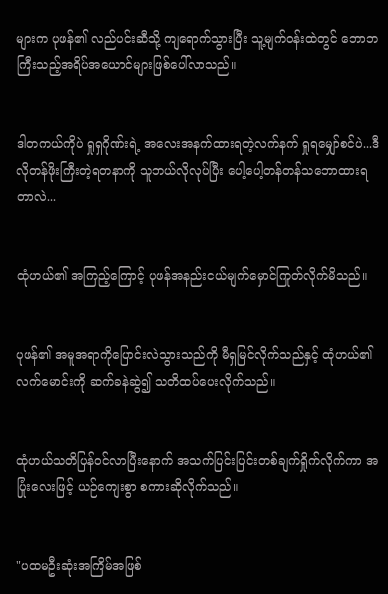များက ပုဖန်၏ လည်ပင်းဆီသို့ ကျရောက်သွားပြီး သူ့မျက်ဝန်းထဲတွင် ဘောဘကြီးသည့်အရိပ်အယောင်များဖြစ်ပေါ်လာသည်။


ဒါတကယ်ကိုပဲ ရှုရှဂိုဏ်းရဲ့ အလေးအနက်ထားရတဲ့လက်နက် ရှုရမျှော်စင်ပဲ...ဒီလိုတန်ဖိုးကြီးတဲ့ရတနာကို သူဘယ်လိုလုပ်ပြီး ပေါ့ပေါ့တန်တန်သဘောထားရတာလဲ...


ထုံဟယ်၏ အကြည့်ကြောင့် ပုဖန်အနည်းငယ်မျက်မှောင်ကြုတ်လိုက်မိသည်။


ပုဖန်၏ အမူအရာကိုပြောင်းလဲသွားသည်ကို မီရှမြင်လိုက်သည်နှင့် ထုံဟယ်၏ လက်မောင်းကို ဆက်ခနဲဆွဲ၍ သတိထပ်ပေးလိုက်သည်။


ထုံဟယ်သတိပြန်ဝင်လာပြီးနောက် အသက်ပြင်းပြင်းတစ်ချက်ရှိုက်လိုက်ကာ အပြုံးလေးဖြင့် ယဉ်ကျေးစွာ စကားဆိုလိုက်သည်။


"ပထမဦးဆုံးအကြိမ်အဖြစ်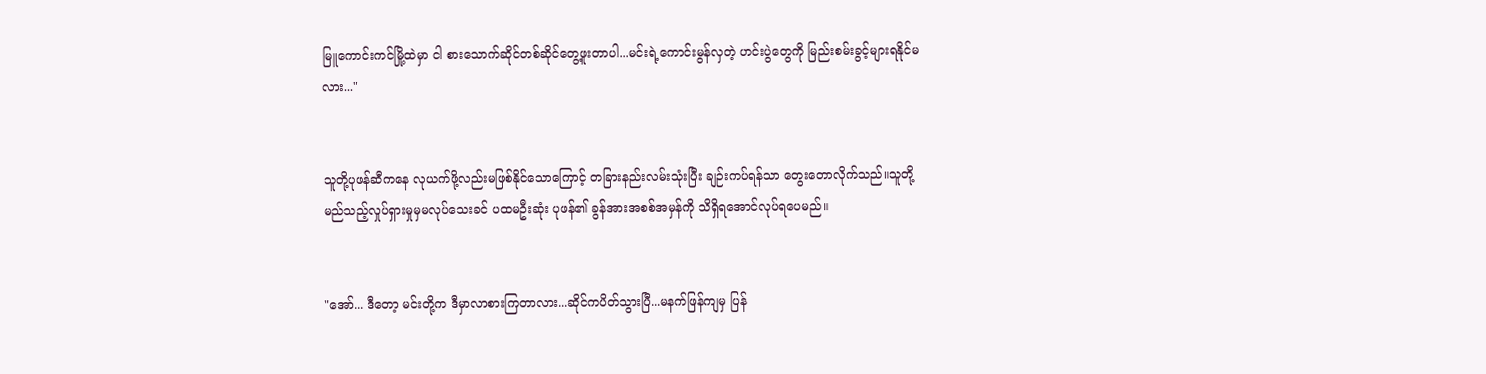မြူကောင်းကင်မြို့ထဲမှာ ငါ စားသောက်ဆိုင်တစ်ဆိုင်တွေ့ဖူးတာပါ...မင်းရဲ့ကောင်းမွန်လှတဲ့ ဟင်းပွဲတွေကို မြည်းစမ်းခွင့်များရနိုင်မလား..."


သူတို့ပုဖန်ဆီကနေ လုယက်ဖို့လည်းမဖြစ်နိုင်သောကြောင့် တခြားနည်းလမ်းသုံးပြီး ချဉ်းကပ်ရန်သာ တွေးတောလိုက်သည်။သူတို့ မည်သည့်လှုပ်ရှားမှုမှမလုပ်သေးခင် ပထမဦးဆုံး ပုဖန်၏ ခွန်အားအစစ်အမှန်ကို သိရှိရအောင်လုပ်ရပေမည်။


"အော်... ဒီတော့ မင်းတို့က ဒီမှာလာစားကြတာလား...ဆိုင်ကပိတ်သွားပြီ...မနက်ဖြန်ကျမှ ပြန်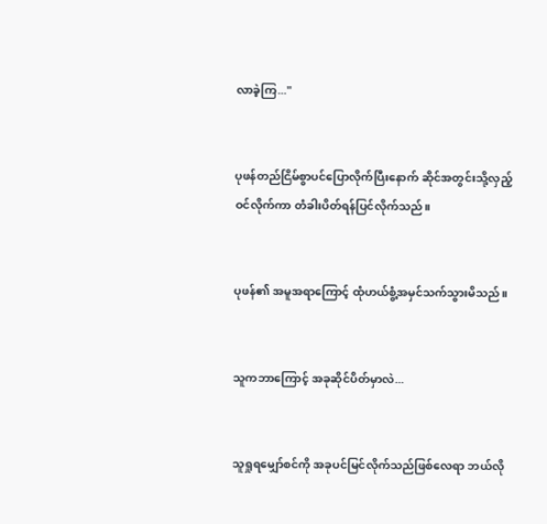လာခဲ့ကြ..."


ပုဖန်တည်ငြိမ်စွာပင်ပြောလိုက်ပြီးနောက် ဆိုင်အတွင်းသို့လှည့်ဝင်လိုက်ကာ တံခါးပိတ်ရန်ပြင်လိုက်သည်။


ပုဖန်၏ အမူအရာကြောင့် ထုံဟယ်စွံ့အမှင်သက်သွားမိသည်။


သူကဘာကြောင့် အခုဆိုင်ပိတ်မှာလဲ...


သူရှုရမျှော်စင်ကို အခုပင်မြင်လိုက်သည်ဖြစ်လေရာ ဘယ်လို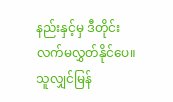နည်းနှင့်မှ ဒီတိုင်းလက်မလွှတ်နိုင်ပေ။သူလျှင်မြန်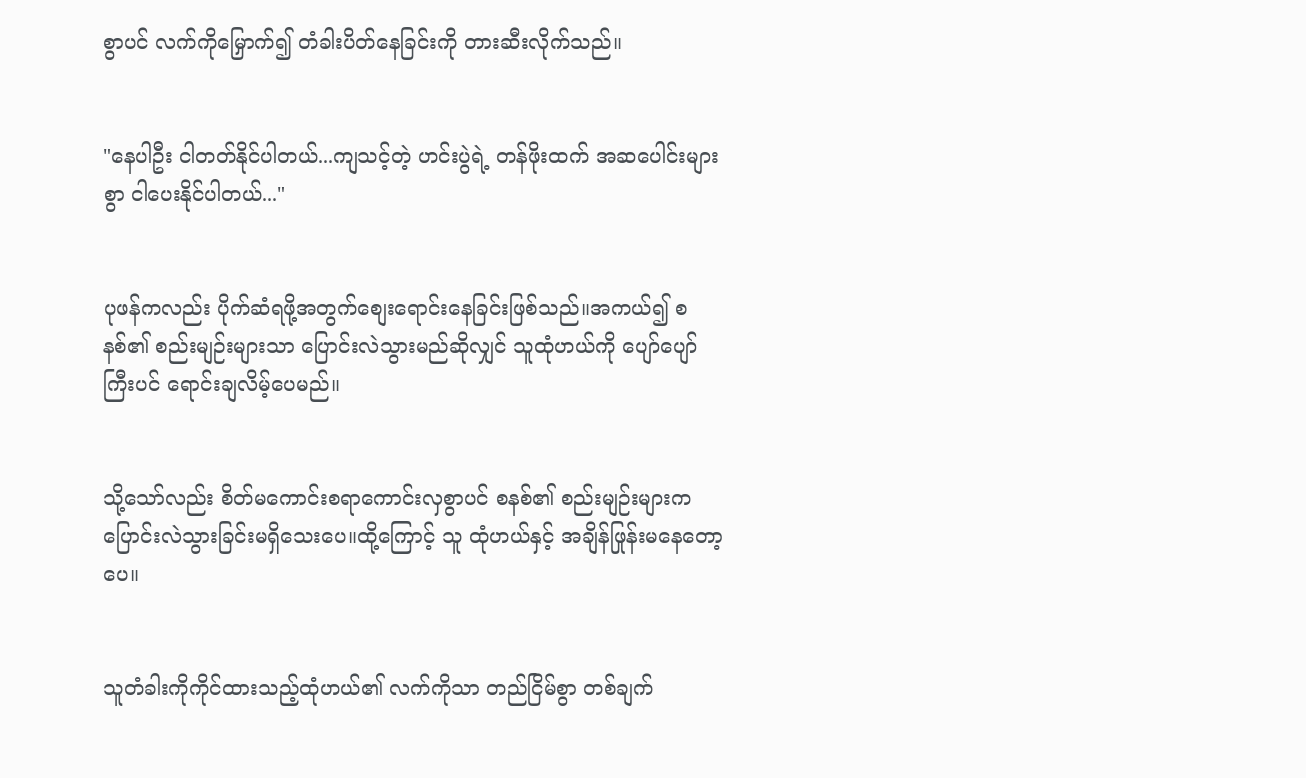စွာပင် လက်ကိုမြှောက်၍ တံခါးပိတ်နေခြင်းကို တားဆီးလိုက်သည်။


"နေပါဦး ငါတတ်နိုင်ပါတယ်...ကျသင့်တဲ့ ဟင်းပွဲရဲ့ တန်ဖိုးထက် အဆပေါင်းများစွာ ငါပေးနိုင်ပါတယ်..."


ပုဖန်ကလည်း ပိုက်ဆံရဖို့အတွက်စျေးရောင်းနေခြင်းဖြစ်သည်။အကယ်၍ စနစ်၏ စည်းမျဉ်းများသာ ပြောင်းလဲသွားမည်ဆိုလျှင် သူထုံဟယ်ကို ပျော်ပျော်ကြီးပင် ရောင်းချလိမ့်ပေမည်။


သို့သော်လည်း စိတ်မကောင်းစရာကောင်းလှစွာပင် စနစ်၏ စည်းမျဉ်းများက ပြောင်းလဲသွားခြင်းမရှိသေးပေ။ထို့ကြောင့် သူ ထုံဟယ်နှင့် အချိန်ဖြုန်းမနေတော့ပေ။


သူတံခါးကိုကိုင်ထားသည့်ထုံဟယ်၏ လက်ကိုသာ တည်ငြိမ်စွာ တစ်ချက်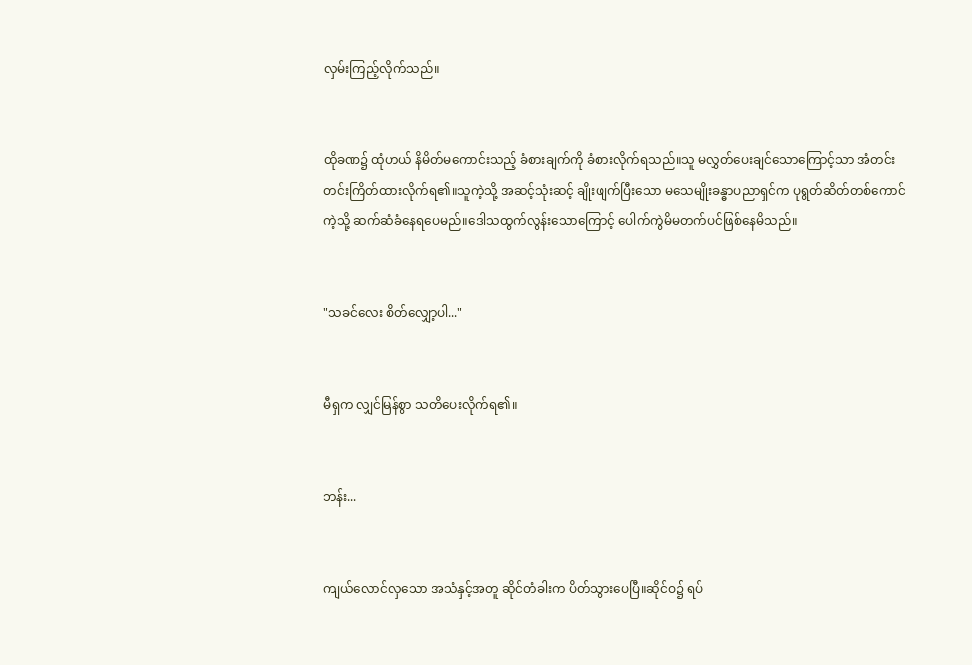လှမ်းကြည့်လိုက်သည်။


ထိုခဏ၌ ထုံဟယ် နိမိတ်မကောင်းသည့် ခံစားချက်ကို ခံစားလိုက်ရသည်။သူ မလွှတ်ပေးချင်သောကြောင့်သာ အံတင်းတင်းကြိတ်ထားလိုက်ရ၏။သူကဲ့သို့ အဆင့်သုံးဆင့် ချိုးဖျက်ပြီးသော မသေမျိုးခန္ဓာပညာရှင်က ပုရွတ်ဆိတ်တစ်ကောင်ကဲ့သို့ ဆက်ဆံခံနေရပေမည်။ဒေါသထွက်လွန်းသောကြောင့် ပေါက်ကွဲမိမတက်ပင်ဖြစ်နေမိသည်။


"သခင်လေး စိတ်လျှော့ပါ..."


မီရှက လျှင်မြန်စွာ သတိပေးလိုက်ရ၏။


ဘန်း...


ကျယ်လောင်လှသော အသံနှင့်အတူ ဆိုင်တံခါးက ပိတ်သွားပေပြီ။ဆိုင်ဝ၌ ရပ်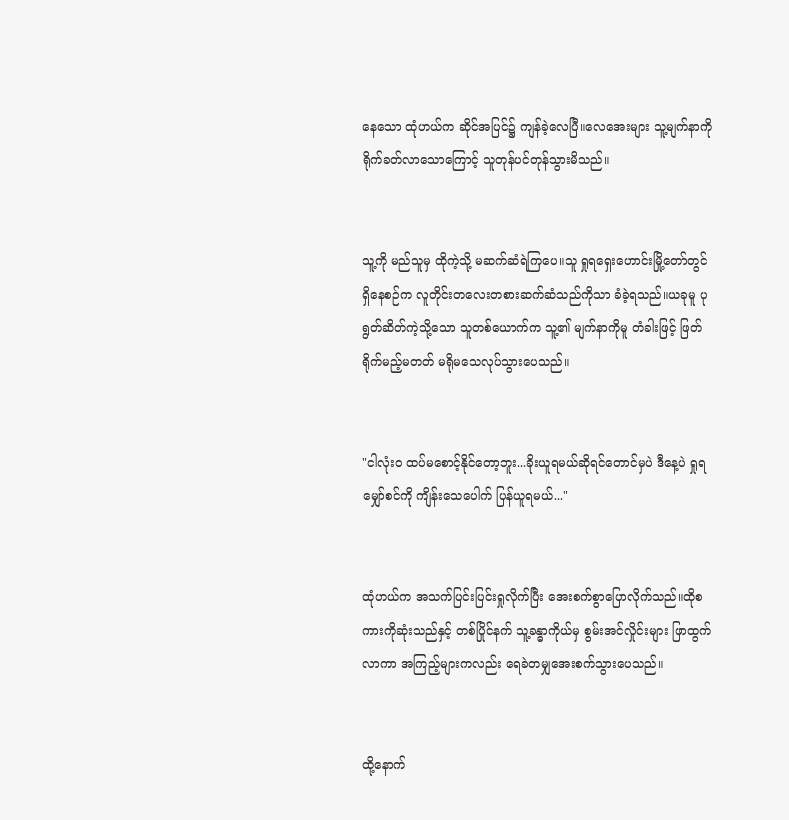နေသော ထုံဟယ်က ဆိုင်အပြင်၌ ကျန်ခဲ့လေပြီ။လေအေးများ သူ့မျက်နာကို ရိုက်ခတ်လာသောကြောင့် သူတုန်ပင်တုန်သွားမိသည်။


သူ့ကို မည်သူမှ ထိုကဲ့သို့ မဆက်ဆံရဲကြပေ။သူ ရှုရရှေးဟောင်းမြို့တော်တွင်ရှိနေစဉ်က လူတိုင်းတလေးတစားဆက်ဆံသည်ကိုသာ ခံခဲ့ရသည်။ယခုမူ ပုရွတ်ဆိတ်ကဲ့သို့သော သူတစ်ယောက်က သူ့၏ မျက်နာကိုမူ တံခါးဖြင့် ဖြတ်ရိုက်မည့်မတတ် မရိုမသေလုပ်သွားပေသည်။


"ငါလုံးဝ ထပ်မစောင့်နိုင်တော့ဘူး...ခိုးယူရမယ်ဆိုရင်တောင်မှပဲ ဒီနေ့ပဲ ရှုရမျှော်စင်ကို ကျိန်းသေပေါက် ပြန်ယူရမယ်..."


ထုံဟယ်က အသက်ပြင်းပြင်းရှုလိုက်ပြီး အေးစက်စွာပြောလိုက်သည်။ထိုစကားကိုဆုံးသည်နှင့် တစ်ပြိုင်နက် သူ့ခန္ဓာကိုယ်မှ စွမ်းအင်လှိုင်းများ ဖြာထွက်လာကာ အကြည့်များကလည်း ရေခဲတမျှအေးစက်သွားပေသည်။


ထို့နောက်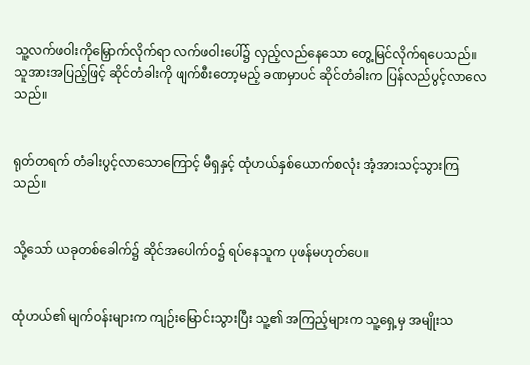သူ့လက်ဖဝါးကိုမြှောက်လိုက်ရာ လက်ဖဝါးပေါ်၌ လှည့်လည်နေသော တွေ့မြင်လိုက်ရပေသည်။သူအားအပြည့်ဖြင့် ဆိုင်တံခါးကို ဖျက်စီးတော့မည့် ခဏမှာပင် ဆိုင်တံခါးက ပြန်လည်ပွင့်လာလေသည်။


ရုတ်တရက် တံခါးပွင့်လာသောကြောင့် မီရှနှင့် ထုံဟယ်နှစ်ယောက်စလုံး အံ့အားသင့်သွားကြသည်။


သို့သော် ယခုတစ်ခေါက်၌ ဆိုင်အပေါက်ဝ၌ ရပ်နေသူက ပုဖန်မဟုတ်ပေ။


ထုံဟယ်၏ မျက်ဝန်းများက ကျဉ်းမြောင်းသွားပြီး သူ့၏ အကြည့်များက သူ့ရှေ့မှ အမျိုးသ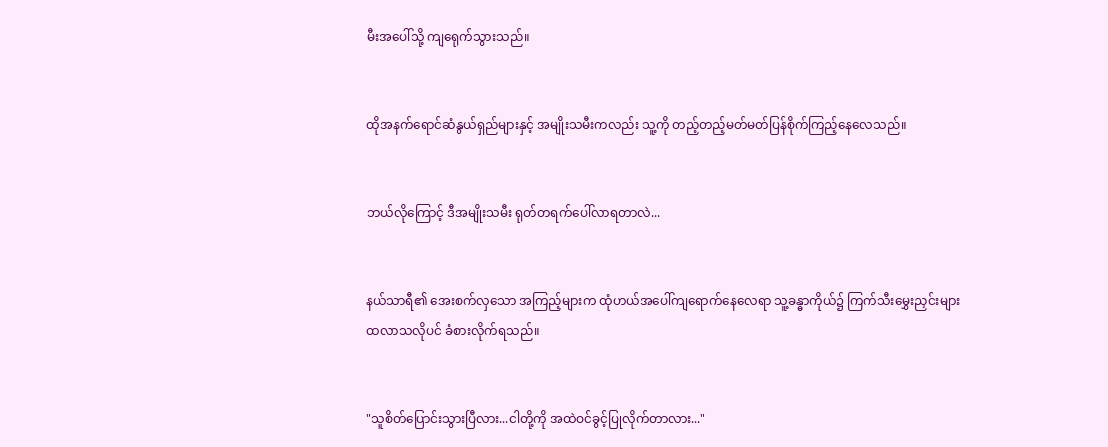မီးအပေါ်သို့ ကျရေုက်သွားသည်။


ထိုအနက်ရောင်ဆံနွယ်ရှည်များနှင့် အမျိုးသမီးကလည်း သူ့ကို တည့်တည့်မတ်မတ်ပြန်စိုက်ကြည့်နေလေသည်။


ဘယ်လိုကြောင့် ဒီအမျိုးသမီး ရုတ်တရက်ပေါ်လာရတာလဲ...


နယ်သာရီ၏ အေးစက်လှသော အကြည့်များက ထုံဟယ်အပေါ်ကျရောက်နေလေရာ သူ့ခန္ဓာကိုယ်၌ ကြက်သီးမွှေးညှင်းများထလာသလိုပင် ခံစားလိုက်ရသည်။


"သူစိတ်ပြောင်းသွားပြီလား...ငါတို့ကို အထဲဝင်ခွင့်ပြုလိုက်တာလား..."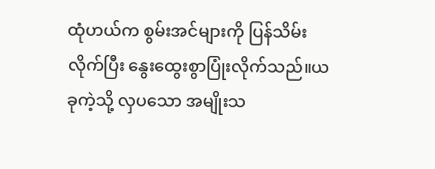ထုံဟယ်က စွမ်းအင်များကို ပြန်သိမ်းလိုက်ပြီး နွေးထွေးစွာပြုံးလိုက်သည်။ယခုကဲ့သို့ လှပသော အမျိုးသ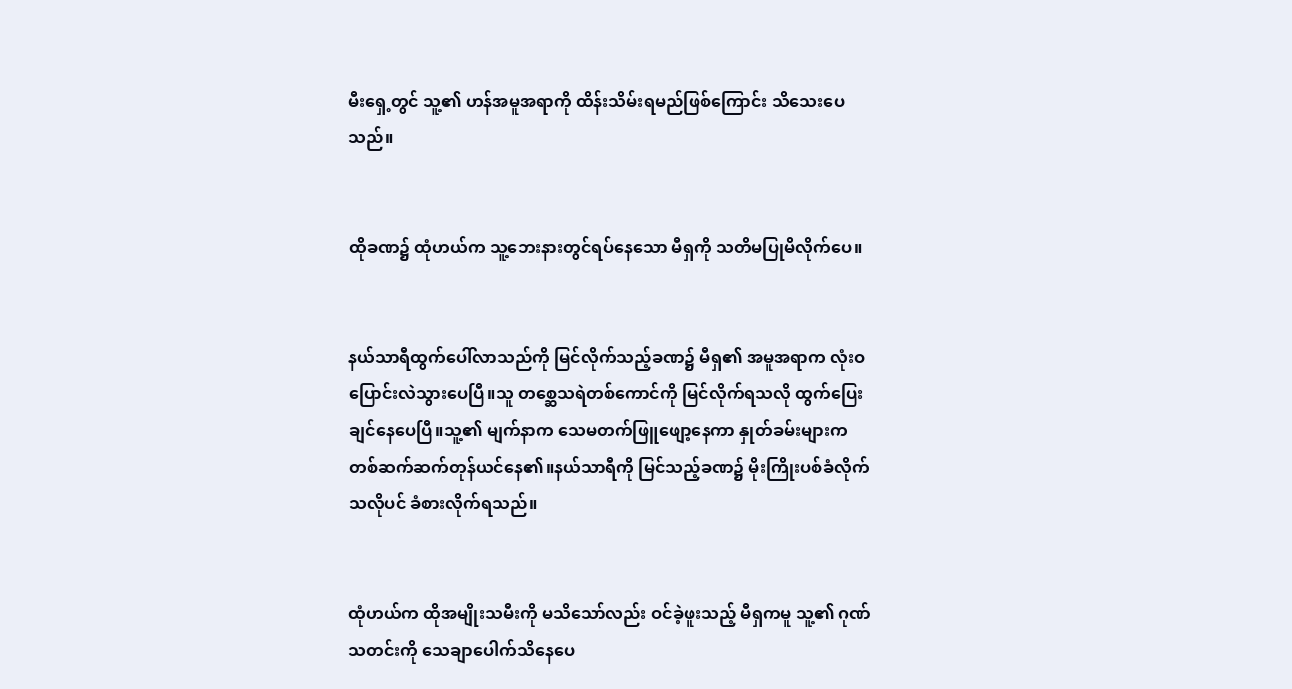မီးရှေ့တွင် သူ့၏ ဟန်အမူအရာကို ထိန်းသိမ်းရမည်ဖြစ်ကြောင်း သိသေးပေသည်။


ထိုခဏ၌ ထုံဟယ်က သူ့ဘေးနားတွင်ရပ်နေသော မီရှကို သတိမပြုမိလိုက်ပေ။


နယ်သာရီထွက်ပေါ်လာသည်ကို မြင်လိုက်သည့်ခဏ၌ မီရှ၏ အမူအရာက လုံးဝပြောင်းလဲသွားပေပြီ။သူ တစ္ဆေသရဲတစ်ကောင်ကို မြင်လိုက်ရသလို ထွက်ပြေးချင်နေပေပြီ။သူ့၏ မျက်နာက သေမတက်ဖြူဖျော့နေကာ နှုတ်ခမ်းများက တစ်ဆက်ဆက်တုန်ယင်နေ၏။နယ်သာရီကို မြင်သည့်ခဏ၌ မိုးကြိုးပစ်ခံလိုက်သလိုပင် ခံစားလိုက်ရသည်။


ထုံဟယ်က ထိုအမျိုးသမီးကို မသိသော်လည်း ဝင်ခဲ့ဖူးသည့် မီရှကမူ သူ့၏ ဂုဏ်သတင်းကို သေချာပေါက်သိနေပေ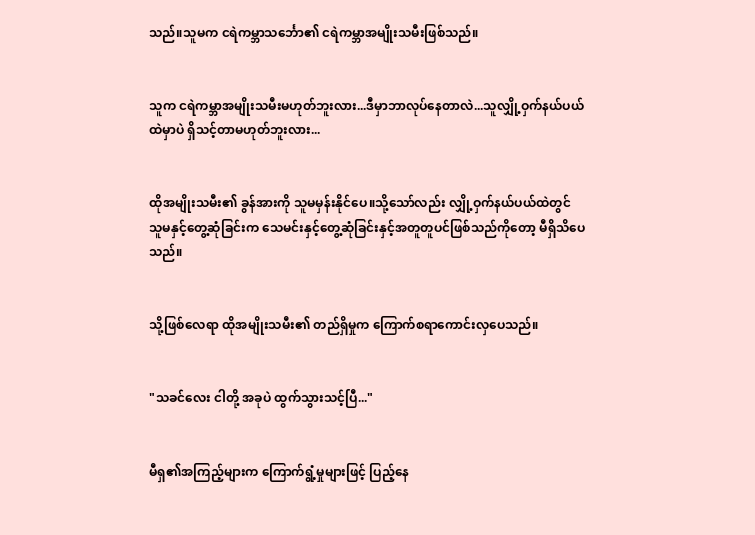သည်။သူမက ငရဲကမ္ဘာသင်္ဘော၏ ငရဲကမ္ဘာအမျိုးသမီးဖြစ်သည်။


သူက ငရဲကမ္ဘာအမျိုးသမီးမဟုတ်ဘူးလား...ဒီမှာဘာလုပ်နေတာလဲ...သူလျှို့ဝှက်နယ်ပယ်ထဲမှာပဲ ရှိသင့်တာမဟုတ်ဘူးလား...


ထိုအမျိုးသမီး၏ ခွန်အားကို သူမမှန်းနိုင်ပေ။သို့သော်လည်း လျှို့ဝှက်နယ်ပယ်ထဲတွင် သူမနှင့်တွေ့ဆုံခြင်းက သေမင်းနှင့်တွေ့ဆုံခြင်းနှင့်အတူတူပင်ဖြစ်သည်ကိုတော့ မီရှိသိပေသည်။


သို့ဖြစ်လေရာ ထိုအမျိုးသမီး၏ တည်ရှိမှုက ကြောက်စရာကောင်းလှပေသည်။


"သခင်လေး ငါတို့ အခုပဲ ထွက်သွားသင့်ပြီ..."


မီရှ၏အကြည့်များက ကြောက်ရွံ့မှုများဖြင့် ပြည့်နေ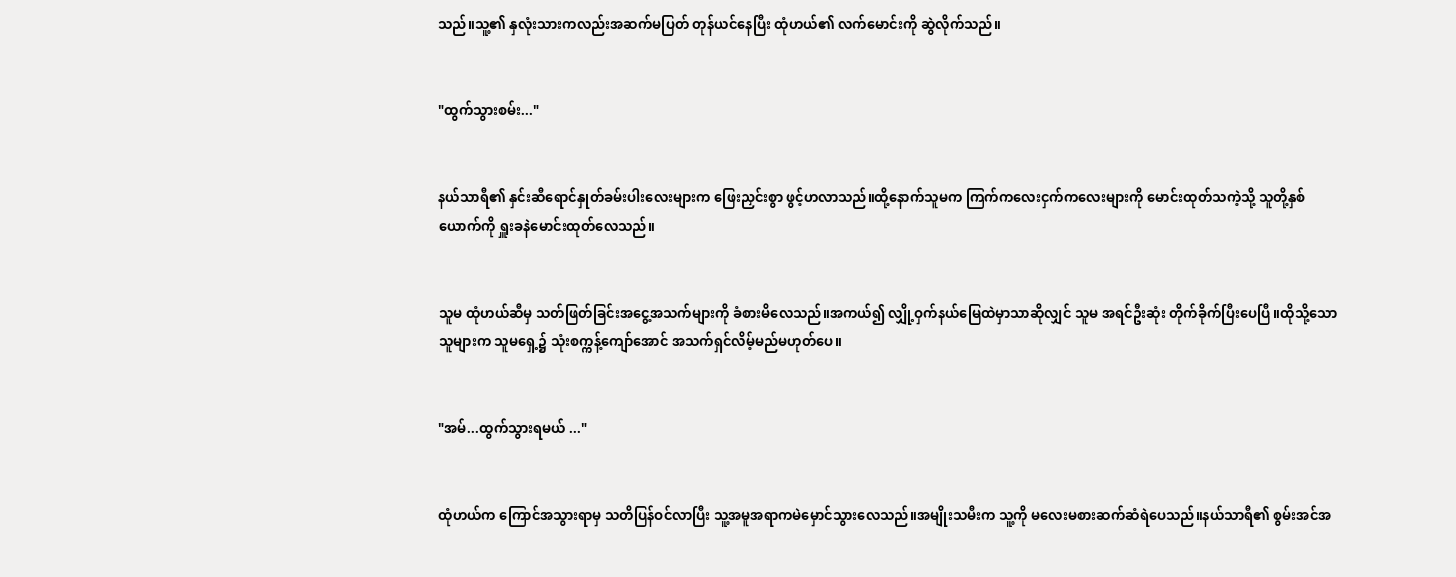သည်။သူ့၏ နှလုံးသားကလည်းအဆက်မပြတ် တုန်ယင်နေပြီး ထုံဟယ်၏ လက်မောင်းကို ဆွဲလိုက်သည်။


"ထွက်သွားစမ်း..."


နယ်သာရီ၏ နှင်းဆီရောင်နှုတ်ခမ်းပါးလေးများက ဖြေးညှင်းစွာ ဖွင့်ဟလာသည်။ထို့နောက်သူမက ကြက်ကလေးငှက်ကလေးများကို မောင်းထုတ်သကဲ့သို့ သူတို့နှစ်ယောက်ကို ရှူးခနဲမောင်းထုတ်လေသည်။


သူမ ထုံဟယ်ဆီမှ သတ်ဖြတ်ခြင်းအငွေ့အသက်များကို ခံစားမိလေသည်။အကယ်၍ လျှို့ဝှက်နယ်မြေထဲမှာသာဆိုလျှင် သူမ အရင်ဦးဆုံး တိုက်ခိုက်ပြီးပေပြီ။ထိုသို့သော သူများက သူမရှေ့၌ သုံးစက္ကန့်ကျော်အောင် အသက်ရှင်လိမ့်မည်မဟုတ်ပေ။


"အမ်...ထွက်သွားရမယ် ..."


ထုံဟယ်က ကြောင်အသွားရာမှ သတိပြန်ဝင်လာပြီး သူ့အမူအရာကမဲမှောင်သွားလေသည်။အမျိုးသမီးက သူ့ကို မလေးမစားဆက်ဆံရဲပေသည်။နယ်သာရီ၏ စွမ်းအင်အ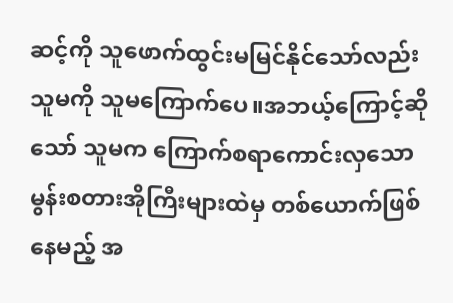ဆင့်ကို သူဖောက်ထွင်းမမြင်နိုင်သော်လည်း သူမကို သူမကြောက်ပေ။အဘယ့်ကြောင့်ဆိုသော် သူမက ကြောက်စရာကောင်းလှသော မွန်းစတားအိုကြီးများထဲမှ တစ်ယောက်ဖြစ်နေမည့် အ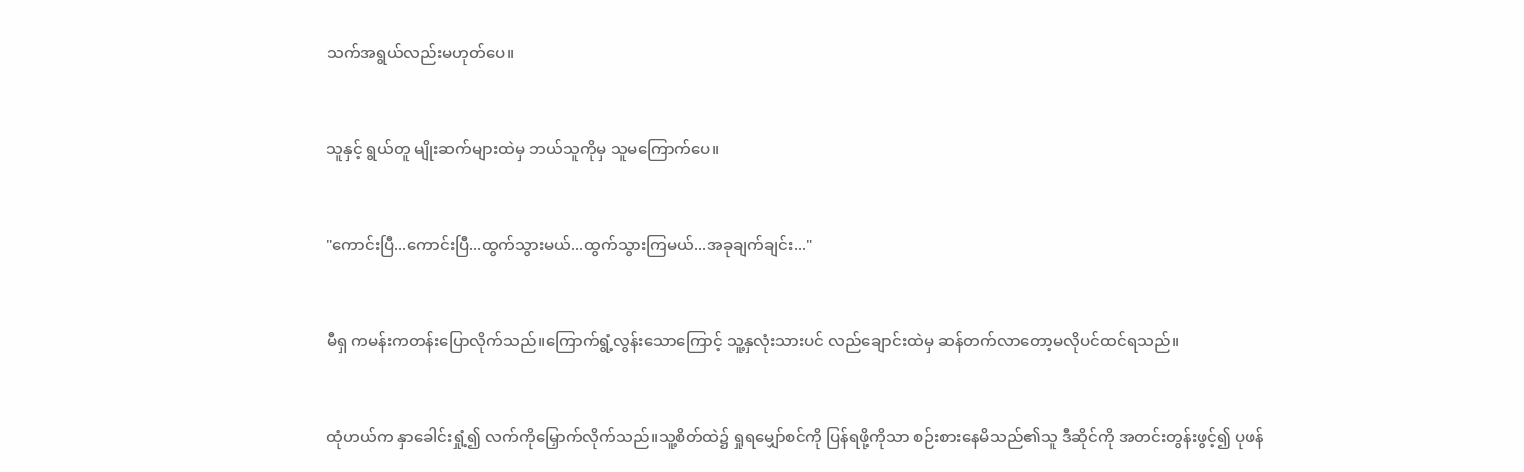သက်အရွယ်လည်းမဟုတ်ပေ။


သူနှင့် ရွယ်တူ မျိုးဆက်များထဲမှ ဘယ်သူကိုမှ သူမကြောက်ပေ။


"ကောင်းပြီ...ကောင်းပြီ...ထွက်သွားမယ်...ထွက်သွားကြမယ်...အခုချက်ချင်း..."


မီရှ ကမန်းကတန်းပြောလိုက်သည်။ကြောက်ရွံ့လွန်းသောကြောင့် သူ့နှလုံးသားပင် လည်ချောင်းထဲမှ ဆန်တက်လာတော့မလိုပင်ထင်ရသည်။


ထုံဟယ်က နှာခေါင်းရှုံ့၍ လက်ကိုမြှောက်လိုက်သည်။သူ့စိတ်ထဲ၌ ရှုရမျှော်စင်ကို ပြန်ရဖို့ကိုသာ စဉ်းစားနေမိသည်၏သူ ဒီဆိုင်ကို အတင်းတွန်းဖွင့်၍ ပုဖန်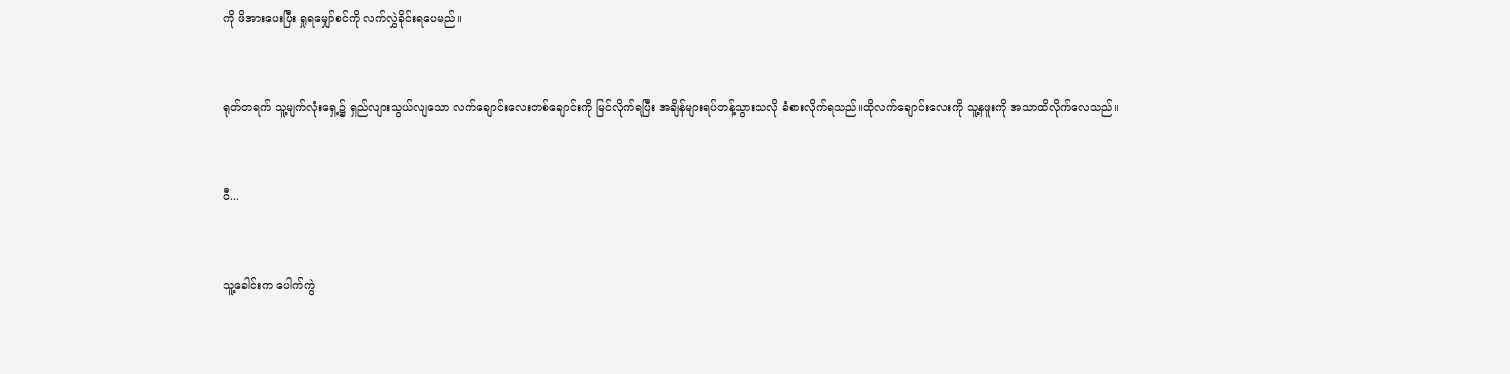ကို ဖိအားပေးပြီး ရှုရမျှော်စင်ကို လက်လွှဲခိုင်းရပေမည်။


ရုတ်တရက် သူ့မျက်လုံးရှေ့၌ ရှည်လျားသွယ်လျသော လက်ချောင်းလေးတစ်ချောင်းကို မြင်လိုက်ရပြီး အချိန်များရပ်တန့်သွားသလို ခံစားလိုက်ရသည်။ထိုလက်ချောင်းလေးကို သူ့နဖူးကို အသာထိလိုက်လေသည်။


ဝီ...


သူ့ခေါင်းက ပေါက်ကွဲ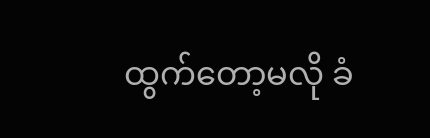ထွက်တော့မလို ခံ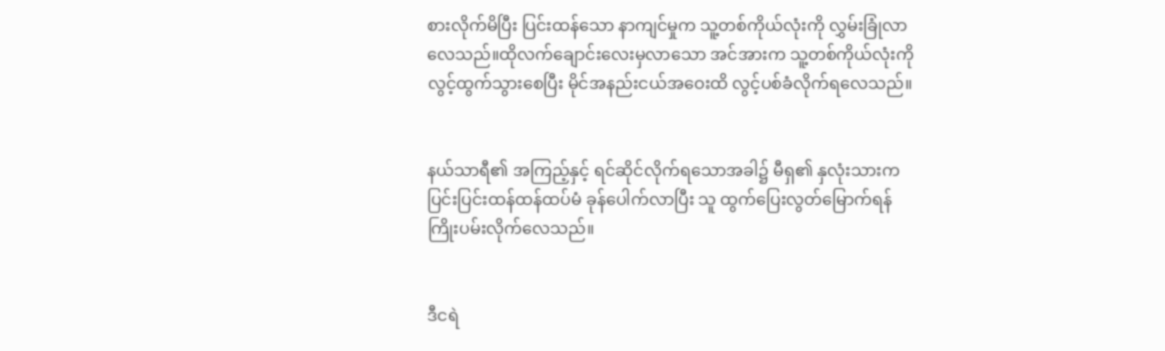စားလိုက်မိပြီး ပြင်းထန်သော နာကျင်မှုက သူ့တစ်ကိုယ်လုံးကို လွှမ်းခြုံလာလေသည်။ထိုလက်ချောင်းလေးမှလာသော အင်အားက သူ့တစ်ကိုယ်လုံးကို လွင့်ထွက်သွားစေပြီး မိုင်အနည်းငယ်အဝေးထိ လွင့်ပစ်ခံလိုက်ရလေသည်။


နယ်သာရီ၏ အကြည့်နှင့် ရင်ဆိုင်လိုက်ရသောအခါ၌ မီရှ၏ နှလုံးသားက ပြင်းပြင်းထန်ထန်ထပ်မံ ခုန်ပေါက်လာပြီး သူ ထွက်ပြေးလွတ်မြောက်ရန်ကြိုးပမ်းလိုက်လေသည်။


ဒီငရဲ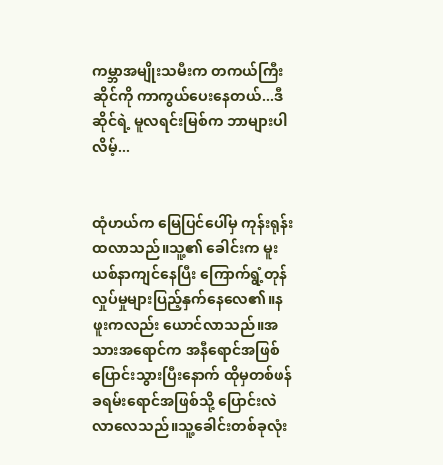ကမ္ဘာအမျိုးသမီးက တကယ်ကြီး ဆိုင်ကို ကာကွယ်ပေးနေတယ်...ဒီဆိုင်ရဲ့ မူလရင်းမြစ်က ဘာများပါလိမ့်...


ထုံဟယ်က မြေပြင်ပေါ်မှ ကုန်းရုန်းထလာသည်။သူ့၏ ခေါင်းက မူးယစ်နာကျင်နေပြီး ကြောက်ရွံ့တုန်လှုပ်မှုများပြည့်နှက်နေလေ၏။နဖူးကလည်း ယောင်လာသည်။အသားအရောင်က အနီရောင်အဖြစ်ပြောင်းသွားပြီးနောက် ထိုမှတစ်ဖန် ခရမ်းရောင်အဖြစ်သို့ ပြောင်းလဲလာလေသည်။သူ့ခေါင်းတစ်ခုလုံး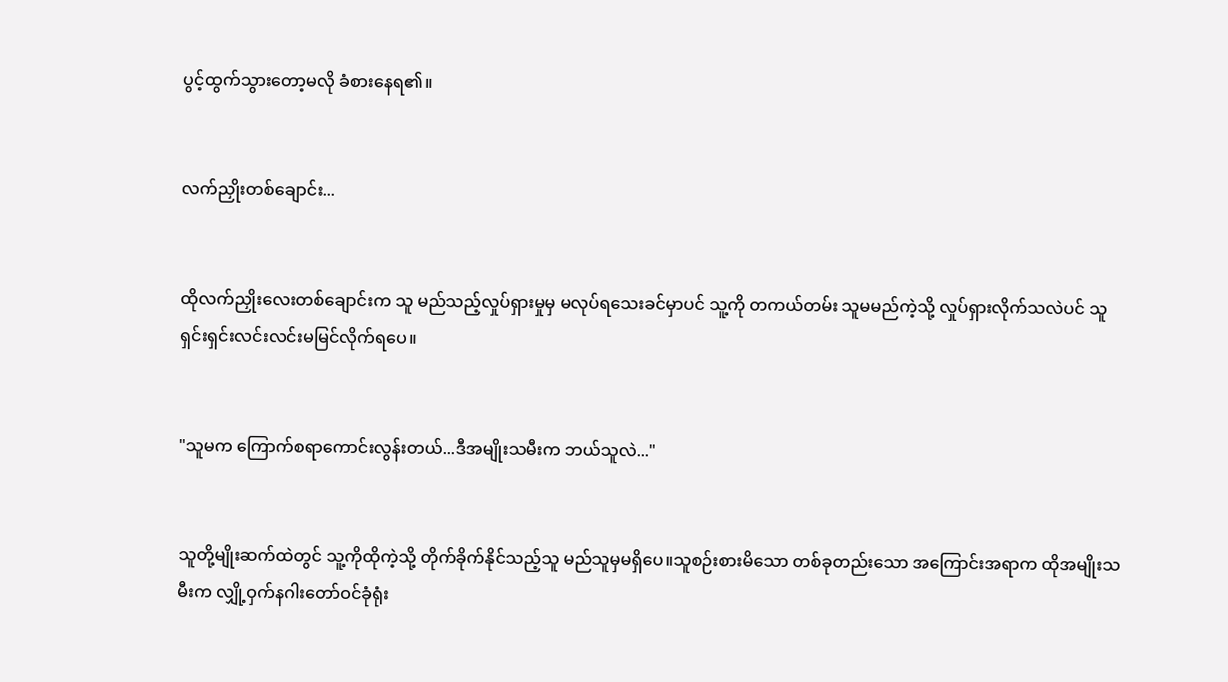ပွင့်ထွက်သွားတော့မလို ခံစားနေရ၏။


လက်ညှိုးတစ်ချောင်း...


ထိုလက်ညှိုးလေးတစ်ချောင်းက သူ မည်သည့်လှုပ်ရှားမှုမှ မလုပ်ရသေးခင်မှာပင် သူ့ကို တကယ်တမ်း သူမမည်ကဲ့သို့ လှုပ်ရှားလိုက်သလဲပင် သူရှင်းရှင်းလင်းလင်းမမြင်လိုက်ရပေ။


"သူမက ကြောက်စရာကောင်းလွန်းတယ်...ဒီအမျိုးသမီးက ဘယ်သူလဲ..."


သူတို့မျိုးဆက်ထဲတွင် သူ့ကိုထိုကဲ့သို့ တိုက်ခိုက်နိုင်သည့်သူ မည်သူမှမရှိပေ။သူစဉ်းစားမိသော တစ်ခုတည်းသော အကြောင်းအရာက ထိုအမျိုးသမီးက လျှို့ဝှက်နဂါးတော်ဝင်ခုံရုံး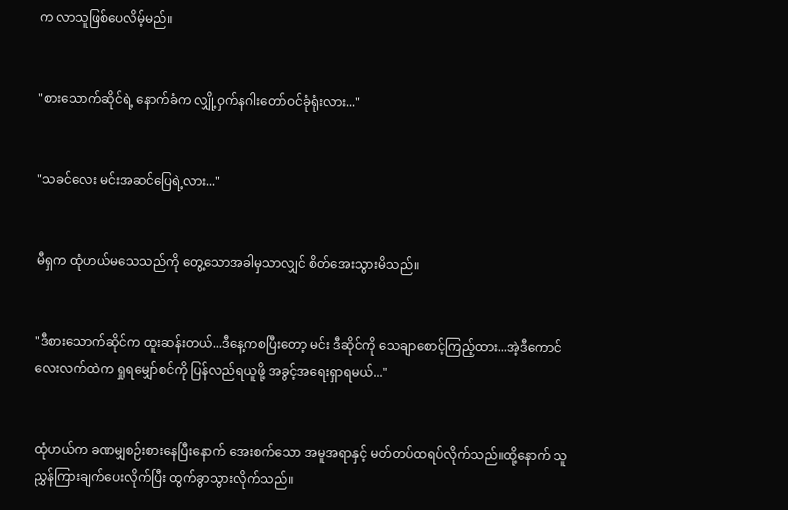က လာသူဖြစ်ပေလိမ့်မည်။


"စားသောက်ဆိုင်ရဲ့ နောက်ခံက လျှို့ဝှက်နဂါးတော်ဝင်ခုံရုံးလား..."


"သခင်လေး မင်းအဆင်ပြေရဲ့လား..."


မီရှက ထုံဟယ်မသေသည်ကို တွေ့သောအခါမှသာလျှင် စိတ်အေးသွားမိသည်။


"ဒီစားသောက်ဆိုင်က ထူးဆန်းတယ်...ဒီနေ့ကစပြီးတော့ မင်း ဒီဆိုင်ကို သေချာစောင့်ကြည့်ထား...အဲ့ဒီကောင်လေးလက်ထဲက ရှုရမျှော်စင်ကို ပြန်လည်ရယူဖို့ အခွင့်အရေးရှာရမယ်..."


ထုံဟယ်က ခဏမျှစဉ်းစားနေပြီးနောက် အေးစက်သော အမူအရာနှင့် မတ်တပ်ထရပ်လိုက်သည်။ထို့နောက် သူညွှန်ကြားချက်ပေးလိုက်ပြီး ထွက်ခွာသွားလိုက်သည်။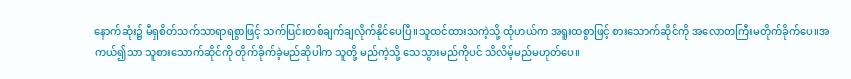နောက်ဆုံး၌ မီရှစိတ်သက်သာရာရစွာဖြင့် သက်ပြင်းတစ်ချက်ချလိုက်နိုင်ပေပြီ။သူထင်ထားသကဲ့သို့ ထုံဟယ်က အရူးထစွာဖြင့် စားသောက်ဆိုင်ကို အလောတကြီးမတိုက်ခိုက်ပေ။အကယ်၍သာ သူစားသောက်ဆိုင်ကို တိုက်ခိုက်ခဲ့မည်ဆိုပါက သူတို့ မည်ကဲ့သို့ သေသွားမည်ကိုပင် သိလိမ့်မည်မဟုတ်ပေ။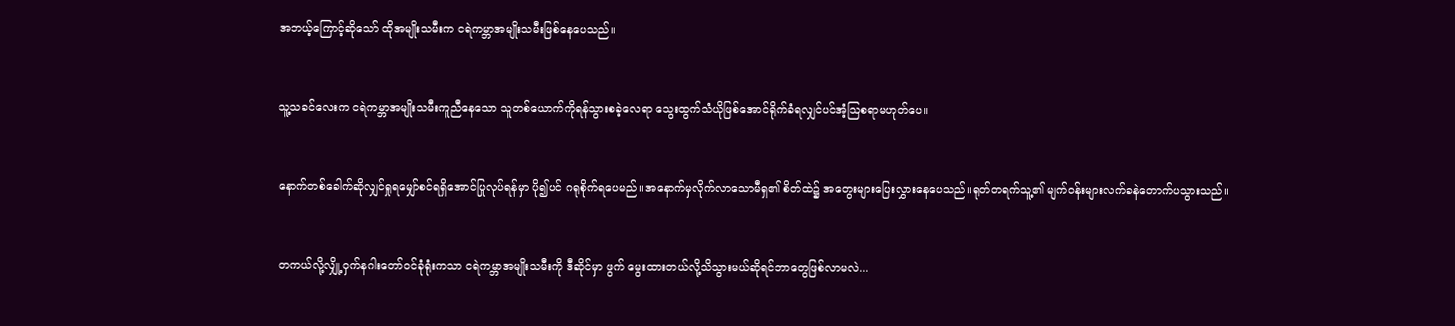အဘယ့်ကြောင့်ဆိုသော် ထိုအမျိုးသမီးက ငရဲကမ္ဘာအမျိုးသမီးဖြစ်နေပေသည်။


သူ့သခင်လေးက ငရဲကမ္ဘာအမျိုးသမီးကူညီနေသော သူတစ်ယောက်ကိုရန်သွားစခဲ့လေရာ သွေးထွက်သံယိုဖြစ်အောင်ရိုက်ခံရလျှင်ပင်အံ့သြစရာမဟုတ်ပေ။


နောက်တစ်ခေါက်ဆိုလျှင်ရှုရမျှော်စင်ရရှိအောင်ပြုလုပ်ရန်မှာ ပို၍ပင် ဂရုစိုက်ရပေမည်။အနောက်မှလိုက်လာသောမီရှ၏ စိတ်ထဲ၌ အတွေးများပြေးလွှားနေပေသည်။ရုတ်တရက်သူ့၏ မျက်ဝန်းများလက်ခနဲတောက်ပသွားသည်။


တကယ်လို့လျှို့ဝှက်နဂါးတော်ဝင်ခုံရုံးကသာ ငရဲကမ္ဘာအမျိုးသမီးကို ဒီဆိုင်မှာ ဖွက် မွေးထားတယ်လို့သိသွားမယ်ဆိုရင်ဘာတွေဖြစ်လာမလဲ...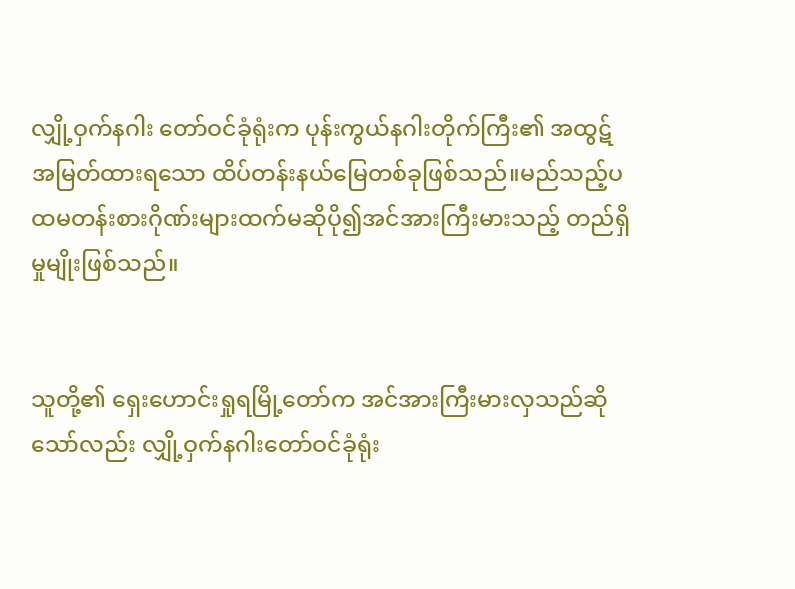လျှို့ဝှက်နဂါး တော်ဝင်ခုံရုံးက ပုန်းကွယ်နဂါးတိုက်ကြီး၏ အထွဋ်အမြတ်ထားရသော ထိပ်တန်းနယ်မြေတစ်ခုဖြစ်သည်။မည်သည့်ပထမတန်းစားဂိုဏ်းများထက်မဆိုပို၍အင်အားကြီးမားသည့် တည်ရှိမှုမျိုးဖြစ်သည်။


သူတို့၏ ရှေးဟောင်းရှုရမြို့တော်က အင်အားကြီးမားလှသည်ဆိုသော်လည်း လျှို့ဝှက်နဂါးတော်ဝင်ခုံရုံး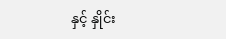နှင့် နှိုင်း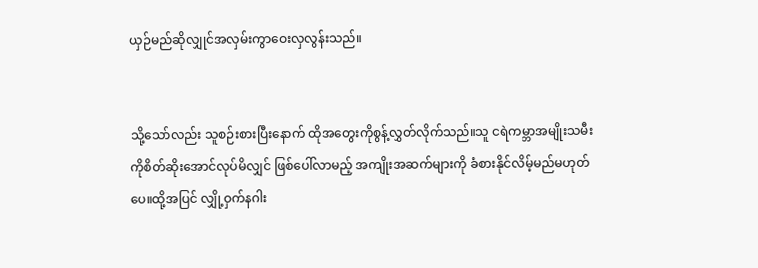ယှဉ်မည်ဆိုလျှုင်အလှမ်းကွာဝေးလှလွန်းသည်။


သို့သော်လည်း သူစဉ်းစားပြီးနောက် ထိုအတွေးကိုစွန့်လွှတ်လိုက်သည်။သူ ငရဲကမ္ဘာအမျိုးသမီးကိုစိတ်ဆိုးအောင်လုပ်မိလျှင် ဖြစ်ပေါ်လာမည့် အကျိုးအဆက်များကို ခံစားနိုင်လိမ့်မည်မဟုတ်ပေ။ထို့အပြင် လျှို့ဝှက်နဂါး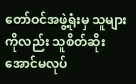တော်ဝင်အဖွဲ့ရုံးမှ သူများကိုလည်း သူစိတ်ဆိုးအောင်မလုပ်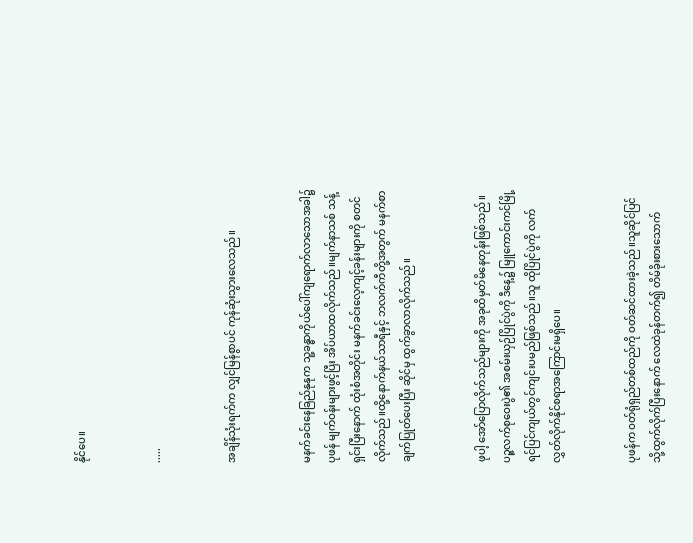နိုင်ပေ။


.....


အချိန်သုံးရက်က လျှင်မြန်စွာပင် ကုန်ဆုံးသွားလေသည်။


မနက်ခင်းနေခြည်နုနုက သူ့ခန္ဓာကိုယ်ပေါ်ကျရောက်လာသောအခါ၌ ပုဖန် မျက်ဝန်းများဖွင့်ပြီး အိပ်ယာထလိုက်သည်။မျက်နာသစ် သန့်ရှင်းပြီးနောက် ထုံးစံအတိုင်း မနက်ခင်းလေ့ကျင့်ခန်းများကို စတင်လိုက်သည်။ထို့နောက်နယ်သာရီနှင့် ဘလက်ကီတို့အတွက် မနက်စာချက်ပြုတ်ပေးပြီး ဆိုင်မှ ထွက်ခွာလာလိုက်သည်။


ဖုပါ့ အော်ပြောလိုက်သည်များကို အခုထိမှတ်မိနေတုန်းဖြစ်သည်။ပဉ္ဇလက်စုဝေးပွဲ၏ အစမ်းယှဉ်ပြိုင်ပွဲကို ဒီနေ့၌ မြူကောင်းကင်မြို့ ရင်ပြင်ကျယ်တွင်ကျင်းပမည်ဖြစ်သည်။သူ ထိုပြိုင်ပွဲကို လက်လွှတ်လိုက်နိုင်စရာအကြောင်းမရှိပေ။


ပုဖန်က ဝတ်ရုံရှည်တစ်ထည်ကို ဝတ်ဆင်ထားခဲ့သည်။သူဆိုင်ပြင်သို့ထွက်လိုက်ပြီးနောက် လေထဲခုန်တက်၍ တိမ်ခိုးစားသောက်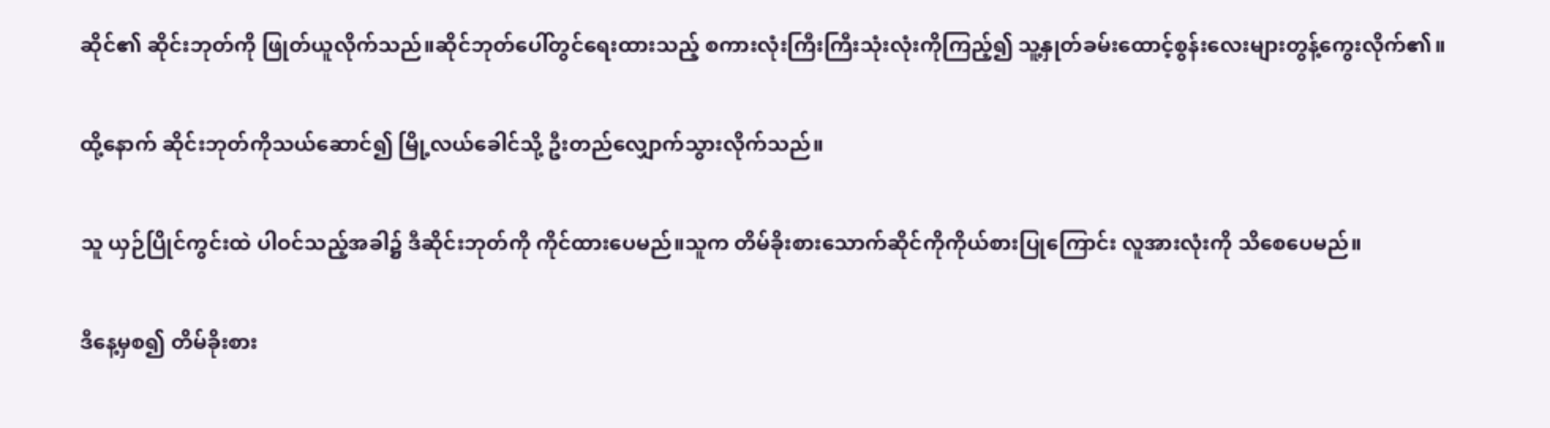ဆိုင်၏ ဆိုင်းဘုတ်ကို ဖြုတ်ယူလိုက်သည်။ဆိုင်ဘုတ်ပေါ်တွင်ရေးထားသည့် စကားလုံးကြီးကြီးသုံးလုံးကိုကြည့်၍ သူ့နှုတ်ခမ်းထောင့်စွန်းလေးများတွန့်ကွေးလိုက်၏။


ထို့နောက် ဆိုင်းဘုတ်ကိုသယ်ဆောင်၍ မြို့လယ်ခေါင်သို့ ဦးတည်လျှောက်သွားလိုက်သည်။


သူ ယှဉ်ပြိုင်ကွင်းထဲ ပါဝင်သည့်အခါ၌ ဒီဆိုင်းဘုတ်ကို ကိုင်ထားပေမည်။သူက တိမ်ခိုးစားသောက်ဆိုင်ကိုကိုယ်စားပြုကြောင်း လူအားလုံးကို သိစေပေမည်။


ဒီနေ့မှစ၍ တိမ်ခိုးစား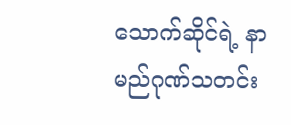သောက်ဆိုင်ရဲ့ နာမည်ဂုဏ်သတင်း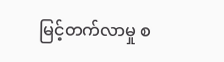မြင့်တက်လာမှု စ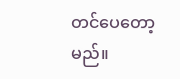တင်ပေတော့မည်။